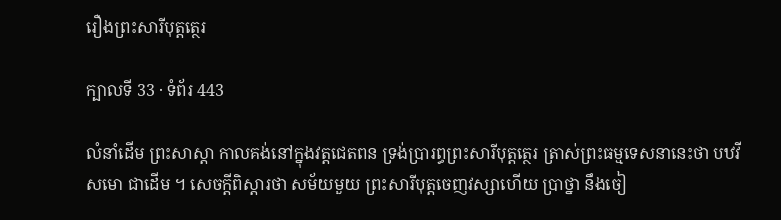រឿងព្រះសារីបុត្តត្ថេរ

ក្បាលទី 33 · ទំព័រ 443

លំនាំដើម ព្រះសាស្តា កាលគង់នៅក្នុងវត្តជេតពន ទ្រង់ប្រារព្ធព្រះសារីបុត្តត្ថេរ ត្រាស់ព្រះធម្មទេសនានេះថា បឋវីសមោ ជាដើម ។ សេចក្តីពិស្តារថា សម័យមួយ ព្រះសារីបុត្តចេញវស្សាហើយ ប្រាថ្នា នឹងចៀ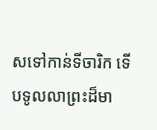សទៅកាន់ទីចារិក ទើបទូលលាព្រះដ៏មា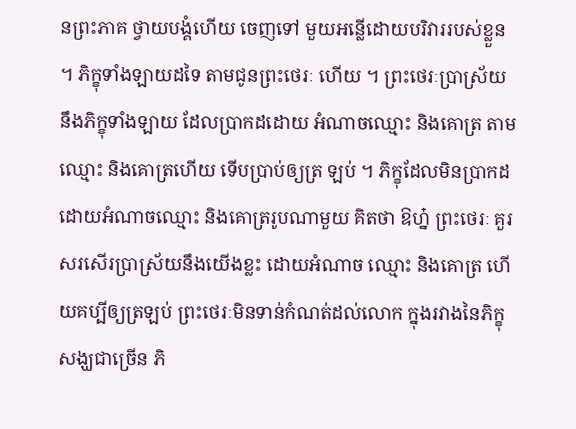នព្រះភាគ ថ្វាយបង្គំហើយ ចេញទៅ មួយអន្លើដោយបរិវាររបស់ខ្លួន ។ ភិក្ខុទាំងឡាយដទៃ តាមជូនព្រះថេរៈ ហើយ ។ ព្រះថេរៈប្រាស្រ័យនឹងភិក្ខុទាំងឡាយ ដែលប្រាកដដោយ អំណាចឈ្មោះ និងគោត្រ តាមឈ្មោះ និងគោត្រហើយ ទើបប្រាប់ឲ្យត្រ ឡប់ ។ ភិក្ខុដែលមិនប្រាកដ ដោយអំណាចឈ្មោះ និងគោត្ររូបណាមួយ គិតថា ឱហ្ន៎ ព្រះថេរៈ គួរសរសើរប្រាស្រ័យនឹងយើងខ្លះ ដោយអំណាច ឈ្មោះ និងគោត្រ ហើយគប្បីឲ្យត្រឡប់ ព្រះថេរៈមិនទាន់កំណត់ដល់លោក ក្នុងរវាងនៃភិក្ខុសង្ឃជាច្រើន ភិ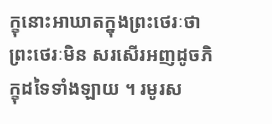ក្ខុនោះអាឃាតក្នុងព្រះថេរៈថា ព្រះថេរៈមិន សរសើរអញដូចភិក្ខុដទៃទាំងឡាយ ។ រមូរស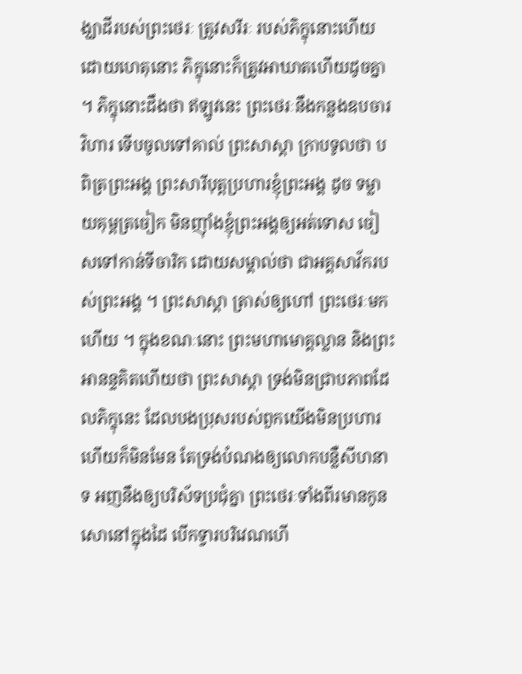ង្ឃាដីរបស់ព្រះថេរៈ ត្រូវសរីរៈ របស់ភិក្ខុនោះហើយ ដោយហេតុនោះ ភិក្ខុនោះក៏ត្រូវអាឃាតហើយដូចគ្នា ។ ភិក្ខុនោះដឹងថា ឥឡូវនេះ ព្រះថេរៈនឹងកន្លងឧបចារវិហារ ទើបចូលទៅគាល់ ព្រះសាស្តា ក្រាបទូលថា បពិត្រព្រះអង្គ ព្រះសារីបុត្តប្រហារខ្ញុំព្រះអង្គ ដូច ទម្លាយគុម្ពត្រចៀក មិនញ៉ាំងខ្ញុំព្រះអង្គឲ្យអត់ទោស ចៀសទៅកាន់ទីចារិក ដោយសម្គាល់ថា ជាអគ្គសាវ័ករបស់ព្រះអង្គ ។ ព្រះសាស្តា ត្រាស់ឲ្យហៅ ព្រះថេរៈមកហើយ ។ ក្នុងខណៈនោះ ព្រះមហាមោគ្គល្លាន និងព្រះអានន្ទគិតហើយថា ព្រះសាស្តា ទ្រង់មិនជ្រាបភាពដែលភិក្ខុនេះ ដែលបងប្រុសរបស់ពួកយើងមិនប្រហារ ហើយក៏មិនមែន តែទ្រង់បំណងឲ្យលោកបន្លឺសីហនាទ អញនឹងឲ្យបរិស័ទប្រជុំគ្នា ព្រះថេរៈទាំងពីរមានកូនសោនៅក្នុងដៃ បើកទ្វារបរិវេណហើ